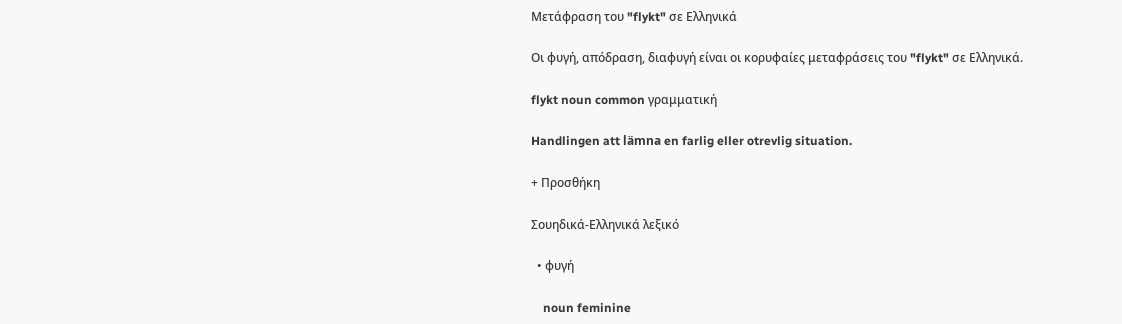Μετάφραση του "flykt" σε Ελληνικά

Οι φυγή, απόδραση, διαφυγή είναι οι κορυφαίες μεταφράσεις του "flykt" σε Ελληνικά.

flykt noun common γραμματική

Handlingen att lämna en farlig eller otrevlig situation.

+ Προσθήκη

Σουηδικά-Ελληνικά λεξικό

  • φυγή

    noun feminine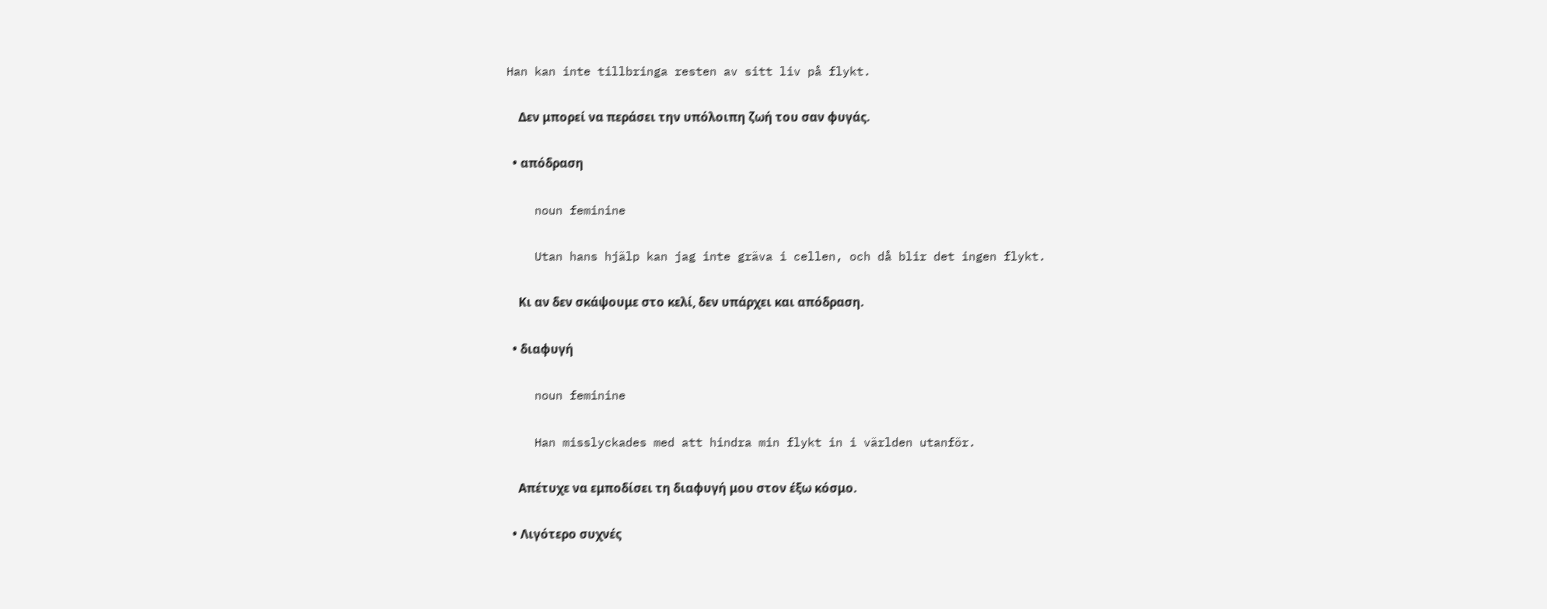Han kan inte tillbringa resten av sitt liv på flykt.

    Δεν μπορεί να περάσει την υπόλοιπη ζωή του σαν φυγάς.

  • απόδραση

    noun feminine

    Utan hans hjälp kan jag inte gräva i cellen, och då blir det ingen flykt.

    Κι αν δεν σκάψουμε στο κελί, δεν υπάρχει και απόδραση.

  • διαφυγή

    noun feminine

    Han misslyckades med att hindra min flykt in i världen utanför.

    Απέτυχε να εμποδίσει τη διαφυγή μου στον έξω κόσμο.

  • Λιγότερο συχνές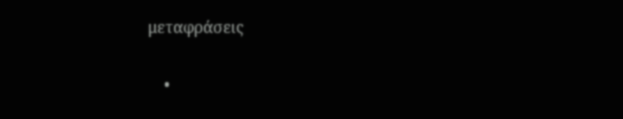μεταφράσεις

    •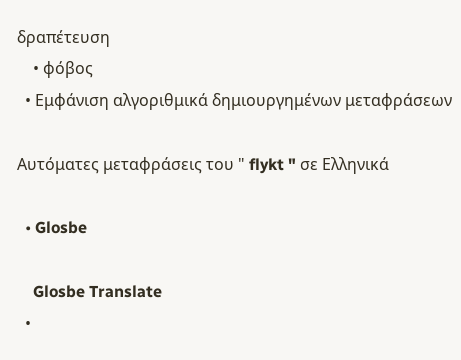δραπέτευση
    • φόβος
  • Εμφάνιση αλγοριθμικά δημιουργημένων μεταφράσεων

Αυτόματες μεταφράσεις του " flykt " σε Ελληνικά

  • Glosbe

    Glosbe Translate
  •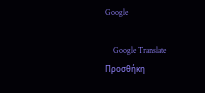Google

    Google Translate
Προσθήκη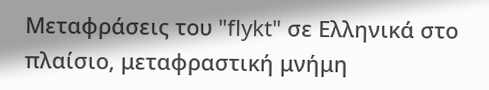Μεταφράσεις του "flykt" σε Ελληνικά στο πλαίσιο, μεταφραστική μνήμη